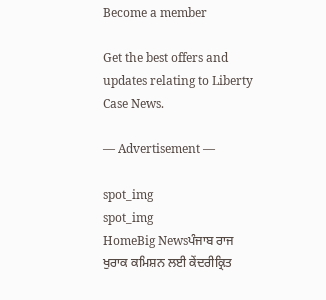Become a member

Get the best offers and updates relating to Liberty Case News.

― Advertisement ―

spot_img
spot_img
HomeBig Newsਪੰਜਾਬ ਰਾਜ ਖੁਰਾਕ ਕਮਿਸ਼ਨ ਲਈ ਕੇਂਦਰੀਕ੍ਰਿਤ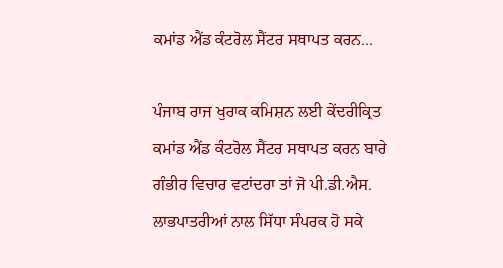ਕਮਾਂਡ ਐਂਡ ਕੰਟਰੋਲ ਸੈਂਟਰ ਸਥਾਪਤ ਕਰਨ...

ਪੰਜਾਬ ਰਾਜ ਖੁਰਾਕ ਕਮਿਸ਼ਨ ਲਈ ਕੇਂਦਰੀਕ੍ਰਿਤ ਕਮਾਂਡ ਐਂਡ ਕੰਟਰੋਲ ਸੈਂਟਰ ਸਥਾਪਤ ਕਰਨ ਬਾਰੇ ਗੰਭੀਰ ਵਿਚਾਰ ਵਟਾਂਦਰਾ ਤਾਂ ਜੋ ਪੀ.ਡੀ.ਐਸ. ਲਾਭਪਾਤਰੀਆਂ ਨਾਲ ਸਿੱਧਾ ਸੰਪਰਕ ਹੋ ਸਕੇ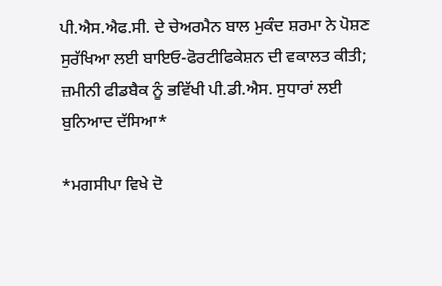ਪੀ.ਐਸ.ਐਫ.ਸੀ. ਦੇ ਚੇਅਰਮੈਨ ਬਾਲ ਮੁਕੰਦ ਸ਼ਰਮਾ ਨੇ ਪੋਸ਼ਣ ਸੁਰੱਖਿਆ ਲਈ ਬਾਇਓ-ਫੋਰਟੀਫਿਕੇਸ਼ਨ ਦੀ ਵਕਾਲਤ ਕੀਤੀ; ਜ਼ਮੀਨੀ ਫੀਡਬੈਕ ਨੂੰ ਭਵਿੱਖੀ ਪੀ.ਡੀ.ਐਸ. ਸੁਧਾਰਾਂ ਲਈ ਬੁਨਿਆਦ ਦੱਸਿਆ*

*ਮਗਸੀਪਾ ਵਿਖੇ ਦੋ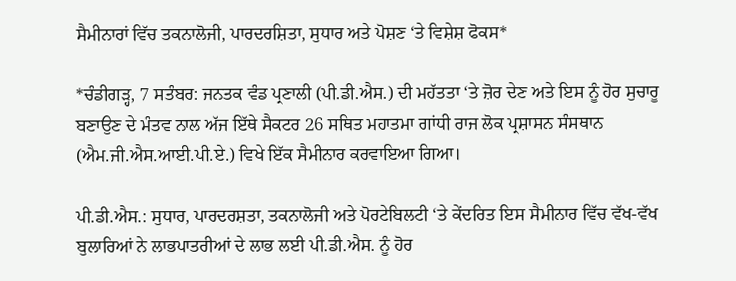ਸੈਮੀਨਾਰਾਂ ਵਿੱਚ ਤਕਨਾਲੋਜੀ, ਪਾਰਦਰਸ਼ਿਤਾ, ਸੁਧਾਰ ਅਤੇ ਪੋਸ਼ਣ ‘ਤੇ ਵਿਸ਼ੇਸ਼ ਫੋਕਸ*

*ਚੰਡੀਗੜ੍ਹ, 7 ਸਤੰਬਰ: ਜਨਤਕ ਵੰਡ ਪ੍ਰਣਾਲੀ (ਪੀ.ਡੀ.ਐਸ.) ਦੀ ਮਹੱਤਤਾ ‘ਤੇ ਜ਼ੋਰ ਦੇਣ ਅਤੇ ਇਸ ਨੂੰ ਹੋਰ ਸੁਚਾਰੂ ਬਣਾਉਣ ਦੇ ਮੰਤਵ ਨਾਲ ਅੱਜ ਇੱਥੇ ਸੈਕਟਰ 26 ਸਥਿਤ ਮਹਾਤਮਾ ਗਾਂਧੀ ਰਾਜ ਲੋਕ ਪ੍ਰਸ਼ਾਸਨ ਸੰਸਥਾਨ (ਐਮ.ਜੀ.ਐਸ.ਆਈ.ਪੀ.ਏ.) ਵਿਖੇ ਇੱਕ ਸੈਮੀਨਾਰ ਕਰਵਾਇਆ ਗਿਆ।

ਪੀ.ਡੀ.ਐਸ.: ਸੁਧਾਰ, ਪਾਰਦਰਸ਼ਤਾ, ਤਕਨਾਲੋਜੀ ਅਤੇ ਪੋਰਟੇਬਿਲਟੀ ‘ਤੇ ਕੇਂਦਰਿਤ ਇਸ ਸੈਮੀਨਾਰ ਵਿੱਚ ਵੱਖ-ਵੱਖ ਬੁਲਾਰਿਆਂ ਨੇ ਲਾਭਪਾਤਰੀਆਂ ਦੇ ਲਾਭ ਲਈ ਪੀ.ਡੀ.ਐਸ. ਨੂੰ ਹੋਰ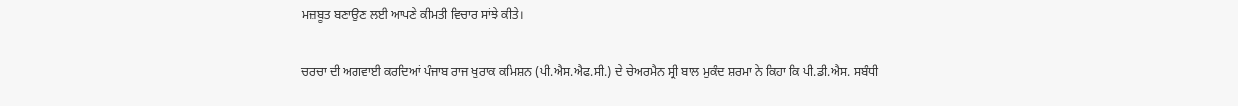ਮਜ਼ਬੂਤ ਬਣਾਉਣ ਲਈ ਆਪਣੇ ਕੀਮਤੀ ਵਿਚਾਰ ਸਾਂਝੇ ਕੀਤੇ।

ਚਰਚਾ ਦੀ ਅਗਵਾਈ ਕਰਦਿਆਂ ਪੰਜਾਬ ਰਾਜ ਖੁਰਾਕ ਕਮਿਸ਼ਨ (ਪੀ.ਐਸ.ਐਫ.ਸੀ.) ਦੇ ਚੇਅਰਮੈਨ ਸ੍ਰੀ ਬਾਲ ਮੁਕੰਦ ਸ਼ਰਮਾ ਨੇ ਕਿਹਾ ਕਿ ਪੀ.ਡੀ.ਐਸ. ਸਬੰਧੀ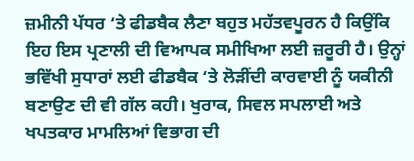ਜ਼ਮੀਨੀ ਪੱਧਰ ‘ਤੇ ਫੀਡਬੈਕ ਲੈਣਾ ਬਹੁਤ ਮਹੱਤਵਪੂਰਨ ਹੈ ਕਿਉਂਕਿ ਇਹ ਇਸ ਪ੍ਰਣਾਲੀ ਦੀ ਵਿਆਪਕ ਸਮੀਖਿਆ ਲਈ ਜ਼ਰੂਰੀ ਹੈ। ਉਨ੍ਹਾਂ ਭਵਿੱਖੀ ਸੁਧਾਰਾਂ ਲਈ ਫੀਡਬੈਕ ‘ਤੇ ਲੋੜੀਂਦੀ ਕਾਰਵਾਈ ਨੂੰ ਯਕੀਨੀ ਬਣਾਉਣ ਦੀ ਵੀ ਗੱਲ ਕਹੀ। ਖੁਰਾਕ, ਸਿਵਲ ਸਪਲਾਈ ਅਤੇ ਖਪਤਕਾਰ ਮਾਮਲਿਆਂ ਵਿਭਾਗ ਦੀ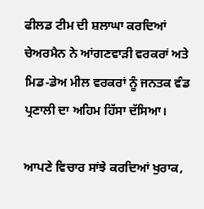ਫੀਲਡ ਟੀਮ ਦੀ ਸ਼ਲਾਘਾ ਕਰਦਿਆਂ ਚੇਅਰਮੈਨ ਨੇ ਆਂਗਣਵਾੜੀ ਵਰਕਰਾਂ ਅਤੇ ਮਿਡ-ਡੇਅ ਮੀਲ ਵਰਕਰਾਂ ਨੂੰ ਜਨਤਕ ਵੰਡ ਪ੍ਰਣਾਲੀ ਦਾ ਅਹਿਮ ਹਿੱਸਾ ਦੱਸਿਆ।

ਆਪਣੇ ਵਿਚਾਰ ਸਾਂਝੇ ਕਰਦਿਆਂ ਖੁਰਾਕ,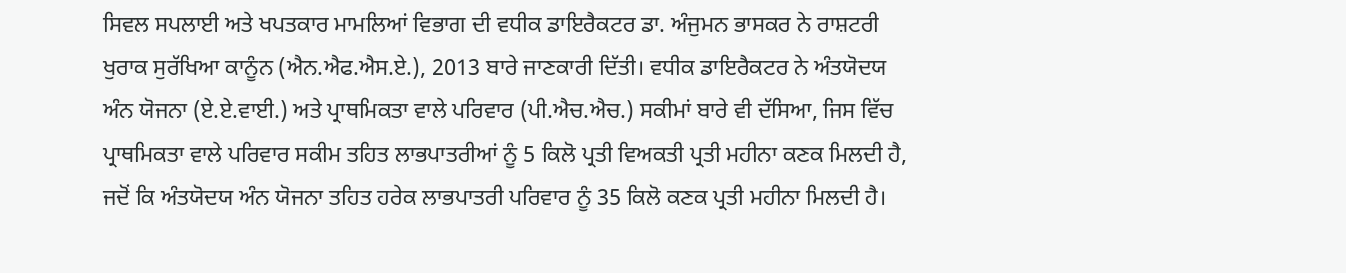ਸਿਵਲ ਸਪਲਾਈ ਅਤੇ ਖਪਤਕਾਰ ਮਾਮਲਿਆਂ ਵਿਭਾਗ ਦੀ ਵਧੀਕ ਡਾਇਰੈਕਟਰ ਡਾ. ਅੰਜੁਮਨ ਭਾਸਕਰ ਨੇ ਰਾਸ਼ਟਰੀ ਖੁਰਾਕ ਸੁਰੱਖਿਆ ਕਾਨੂੰਨ (ਐਨ.ਐਫ.ਐਸ.ਏ.), 2013 ਬਾਰੇ ਜਾਣਕਾਰੀ ਦਿੱਤੀ। ਵਧੀਕ ਡਾਇਰੈਕਟਰ ਨੇ ਅੰਤਯੋਦਯ ਅੰਨ ਯੋਜਨਾ (ਏ.ਏ.ਵਾਈ.) ਅਤੇ ਪ੍ਰਾਥਮਿਕਤਾ ਵਾਲੇ ਪਰਿਵਾਰ (ਪੀ.ਐਚ.ਐਚ.) ਸਕੀਮਾਂ ਬਾਰੇ ਵੀ ਦੱਸਿਆ, ਜਿਸ ਵਿੱਚ ਪ੍ਰਾਥਮਿਕਤਾ ਵਾਲੇ ਪਰਿਵਾਰ ਸਕੀਮ ਤਹਿਤ ਲਾਭਪਾਤਰੀਆਂ ਨੂੰ 5 ਕਿਲੋ ਪ੍ਰਤੀ ਵਿਅਕਤੀ ਪ੍ਰਤੀ ਮਹੀਨਾ ਕਣਕ ਮਿਲਦੀ ਹੈ, ਜਦੋਂ ਕਿ ਅੰਤਯੋਦਯ ਅੰਨ ਯੋਜਨਾ ਤਹਿਤ ਹਰੇਕ ਲਾਭਪਾਤਰੀ ਪਰਿਵਾਰ ਨੂੰ 35 ਕਿਲੋ ਕਣਕ ਪ੍ਰਤੀ ਮਹੀਨਾ ਮਿਲਦੀ ਹੈ।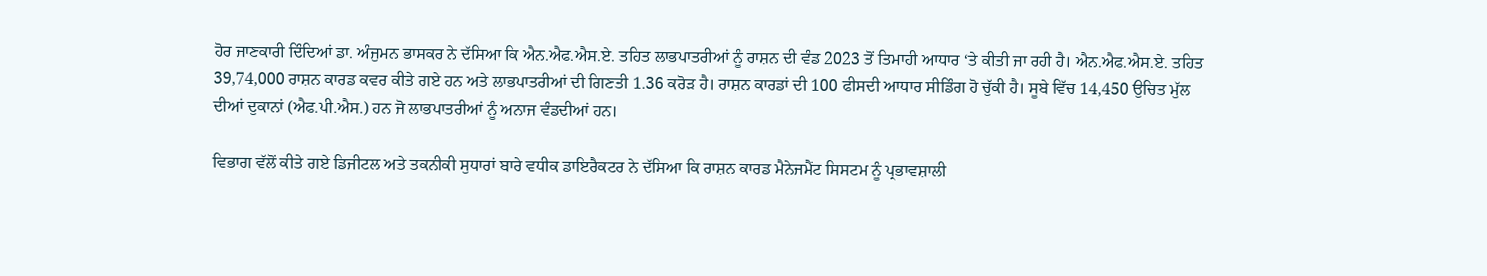ਹੋਰ ਜਾਣਕਾਰੀ ਦਿੰਦਿਆਂ ਡਾ. ਅੰਜੁਮਨ ਭਾਸਕਰ ਨੇ ਦੱਸਿਆ ਕਿ ਐਨ.ਐਫ.ਐਸ.ਏ. ਤਹਿਤ ਲਾਭਪਾਤਰੀਆਂ ਨੂੰ ਰਾਸ਼ਨ ਦੀ ਵੰਡ 2023 ਤੋਂ ਤਿਮਾਹੀ ਆਧਾਰ ‘ਤੇ ਕੀਤੀ ਜਾ ਰਹੀ ਹੈ। ਐਨ.ਐਫ.ਐਸ.ਏ. ਤਹਿਤ 39,74,000 ਰਾਸ਼ਨ ਕਾਰਡ ਕਵਰ ਕੀਤੇ ਗਏ ਹਨ ਅਤੇ ਲਾਭਪਾਤਰੀਆਂ ਦੀ ਗਿਣਤੀ 1.36 ਕਰੋੜ ਹੈ। ਰਾਸ਼ਨ ਕਾਰਡਾਂ ਦੀ 100 ਫੀਸਦੀ ਆਧਾਰ ਸੀਡਿੰਗ ਹੋ ਚੁੱਕੀ ਹੈ। ਸੂਬੇ ਵਿੱਚ 14,450 ਉਚਿਤ ਮੁੱਲ ਦੀਆਂ ਦੁਕਾਨਾਂ (ਐਫ.ਪੀ.ਐਸ.) ਹਨ ਜੋ ਲਾਭਪਾਤਰੀਆਂ ਨੂੰ ਅਨਾਜ ਵੰਡਦੀਆਂ ਹਨ।

ਵਿਭਾਗ ਵੱਲੋਂ ਕੀਤੇ ਗਏ ਡਿਜੀਟਲ ਅਤੇ ਤਕਨੀਕੀ ਸੁਧਾਰਾਂ ਬਾਰੇ ਵਧੀਕ ਡਾਇਰੈਕਟਰ ਨੇ ਦੱਸਿਆ ਕਿ ਰਾਸ਼ਨ ਕਾਰਡ ਮੈਨੇਜਮੈਂਟ ਸਿਸਟਮ ਨੂੰ ਪ੍ਰਭਾਵਸ਼ਾਲੀ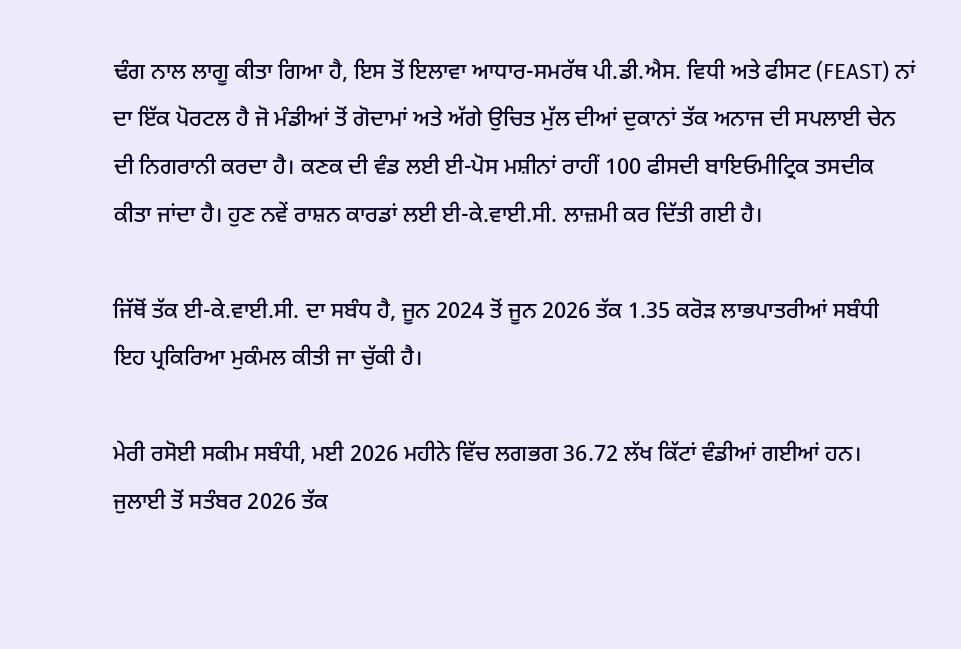ਢੰਗ ਨਾਲ ਲਾਗੂ ਕੀਤਾ ਗਿਆ ਹੈ, ਇਸ ਤੋਂ ਇਲਾਵਾ ਆਧਾਰ-ਸਮਰੱਥ ਪੀ.ਡੀ.ਐਸ. ਵਿਧੀ ਅਤੇ ਫੀਸਟ (FEAST) ਨਾਂ ਦਾ ਇੱਕ ਪੋਰਟਲ ਹੈ ਜੋ ਮੰਡੀਆਂ ਤੋਂ ਗੋਦਾਮਾਂ ਅਤੇ ਅੱਗੇ ਉਚਿਤ ਮੁੱਲ ਦੀਆਂ ਦੁਕਾਨਾਂ ਤੱਕ ਅਨਾਜ ਦੀ ਸਪਲਾਈ ਚੇਨ ਦੀ ਨਿਗਰਾਨੀ ਕਰਦਾ ਹੈ। ਕਣਕ ਦੀ ਵੰਡ ਲਈ ਈ-ਪੋਸ ਮਸ਼ੀਨਾਂ ਰਾਹੀਂ 100 ਫੀਸਦੀ ਬਾਇਓਮੀਟ੍ਰਿਕ ਤਸਦੀਕ ਕੀਤਾ ਜਾਂਦਾ ਹੈ। ਹੁਣ ਨਵੇਂ ਰਾਸ਼ਨ ਕਾਰਡਾਂ ਲਈ ਈ-ਕੇ.ਵਾਈ.ਸੀ. ਲਾਜ਼ਮੀ ਕਰ ਦਿੱਤੀ ਗਈ ਹੈ।

ਜਿੱਥੋਂ ਤੱਕ ਈ-ਕੇ.ਵਾਈ.ਸੀ. ਦਾ ਸਬੰਧ ਹੈ, ਜੂਨ 2024 ਤੋਂ ਜੂਨ 2026 ਤੱਕ 1.35 ਕਰੋੜ ਲਾਭਪਾਤਰੀਆਂ ਸਬੰਧੀ ਇਹ ਪ੍ਰਕਿਰਿਆ ਮੁਕੰਮਲ ਕੀਤੀ ਜਾ ਚੁੱਕੀ ਹੈ।

ਮੇਰੀ ਰਸੋਈ ਸਕੀਮ ਸਬੰਧੀ, ਮਈ 2026 ਮਹੀਨੇ ਵਿੱਚ ਲਗਭਗ 36.72 ਲੱਖ ਕਿੱਟਾਂ ਵੰਡੀਆਂ ਗਈਆਂ ਹਨ। ਜੁਲਾਈ ਤੋਂ ਸਤੰਬਰ 2026 ਤੱਕ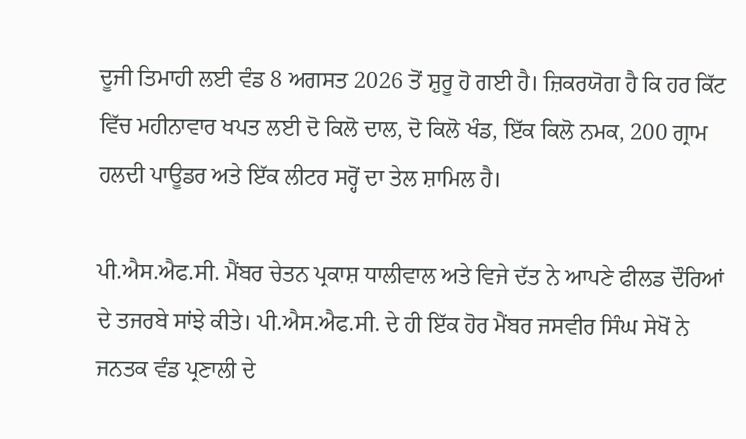ਦੂਜੀ ਤਿਮਾਹੀ ਲਈ ਵੰਡ 8 ਅਗਸਤ 2026 ਤੋਂ ਸ਼ੁਰੂ ਹੋ ਗਈ ਹੈ। ਜ਼ਿਕਰਯੋਗ ਹੈ ਕਿ ਹਰ ਕਿੱਟ ਵਿੱਚ ਮਹੀਨਾਵਾਰ ਖਪਤ ਲਈ ਦੋ ਕਿਲੋ ਦਾਲ, ਦੋ ਕਿਲੋ ਖੰਡ, ਇੱਕ ਕਿਲੋ ਨਮਕ, 200 ਗ੍ਰਾਮ ਹਲਦੀ ਪਾਊਡਰ ਅਤੇ ਇੱਕ ਲੀਟਰ ਸਰ੍ਹੋਂ ਦਾ ਤੇਲ ਸ਼ਾਮਿਲ ਹੈ।

ਪੀ.ਐਸ.ਐਫ.ਸੀ. ਮੈਂਬਰ ਚੇਤਨ ਪ੍ਰਕਾਸ਼ ਧਾਲੀਵਾਲ ਅਤੇ ਵਿਜੇ ਦੱਤ ਨੇ ਆਪਣੇ ਫੀਲਡ ਦੌਰਿਆਂ ਦੇ ਤਜਰਬੇ ਸਾਂਝੇ ਕੀਤੇ। ਪੀ.ਐਸ.ਐਫ.ਸੀ. ਦੇ ਹੀ ਇੱਕ ਹੋਰ ਮੈਂਬਰ ਜਸਵੀਰ ਸਿੰਘ ਸੇਖੋਂ ਨੇ ਜਨਤਕ ਵੰਡ ਪ੍ਰਣਾਲੀ ਦੇ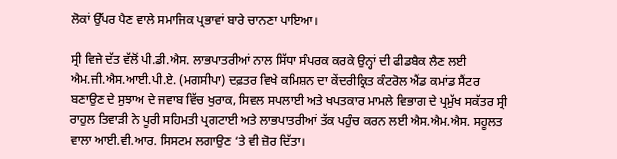ਲੋਕਾਂ ਉੱਪਰ ਪੈਣ ਵਾਲੇ ਸਮਾਜਿਕ ਪ੍ਰਭਾਵਾਂ ਬਾਰੇ ਚਾਨਣਾ ਪਾਇਆ।

ਸ੍ਰੀ ਵਿਜੇ ਦੱਤ ਵੱਲੋਂ ਪੀ.ਡੀ.ਐਸ. ਲਾਭਪਾਤਰੀਆਂ ਨਾਲ ਸਿੱਧਾ ਸੰਪਰਕ ਕਰਕੇ ਉਨ੍ਹਾਂ ਦੀ ਫੀਡਬੈਕ ਲੈਣ ਲਈ  ਐਮ.ਜੀ.ਐਸ.ਆਈ.ਪੀ.ਏ. (ਮਗਸੀਪਾ) ਦਫ਼ਤਰ ਵਿਖੇ ਕਮਿਸ਼ਨ ਦਾ ਕੇਂਦਰੀਕ੍ਰਿਤ ਕੰਟਰੋਲ ਐਂਡ ਕਮਾਂਡ ਸੈਂਟਰ ਬਣਾਉਣ ਦੇ ਸੁਝਾਅ ਦੇ ਜਵਾਬ ਵਿੱਚ ਖੁਰਾਕ, ਸਿਵਲ ਸਪਲਾਈ ਅਤੇ ਖਪਤਕਾਰ ਮਾਮਲੇ ਵਿਭਾਗ ਦੇ ਪ੍ਰਮੁੱਖ ਸਕੱਤਰ ਸ੍ਰੀ ਰਾਹੁਲ ਤਿਵਾੜੀ ਨੇ ਪੂਰੀ ਸਹਿਮਤੀ ਪ੍ਰਗਟਾਈ ਅਤੇ ਲਾਭਪਾਤਰੀਆਂ ਤੱਕ ਪਹੁੰਚ ਕਰਨ ਲਈ ਐਸ.ਐਮ.ਐਸ. ਸਹੂਲਤ ਵਾਲਾ ਆਈ.ਵੀ.ਆਰ. ਸਿਸਟਮ ਲਗਾਉਣ ‘ਤੇ ਵੀ ਜ਼ੋਰ ਦਿੱਤਾ।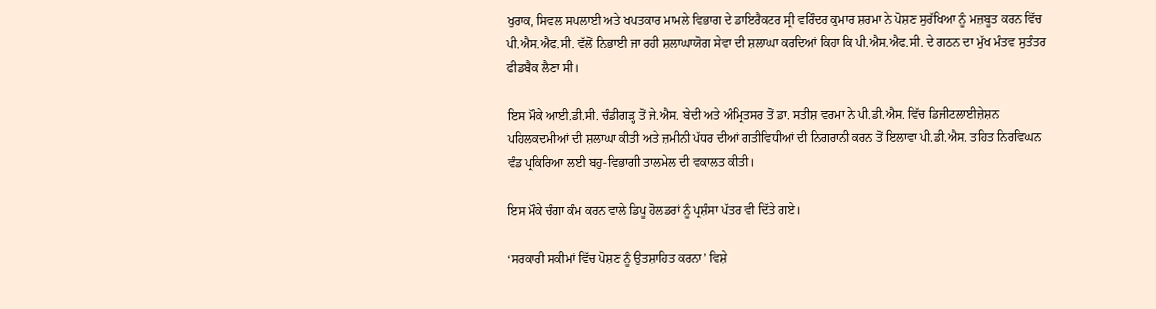ਖੁਰਾਕ, ਸਿਵਲ ਸਪਲਾਈ ਅਤੇ ਖਪਤਕਾਰ ਮਾਮਲੇ ਵਿਭਾਗ ਦੇ ਡਾਇਰੈਕਟਰ ਸ੍ਰੀ ਵਰਿੰਦਰ ਕੁਮਾਰ ਸ਼ਰਮਾ ਨੇ ਪੋਸ਼ਣ ਸੁਰੱਖਿਆ ਨੂੰ ਮਜ਼ਬੂਤ ਕਰਨ ਵਿੱਚ ਪੀ.ਐਸ.ਐਫ.ਸੀ. ਵੱਲੋਂ ਨਿਭਾਈ ਜਾ ਰਹੀ ਸ਼ਲਾਘਾਯੋਗ ਸੇਵਾ ਦੀ ਸ਼ਲਾਘਾ ਕਰਦਿਆਂ ਕਿਹਾ ਕਿ ਪੀ.ਐਸ.ਐਫ.ਸੀ. ਦੇ ਗਠਨ ਦਾ ਮੁੱਖ ਮੰਤਵ ਸੁਤੰਤਰ ਫੀਡਬੈਕ ਲੈਣਾ ਸੀ।

ਇਸ ਮੌਕੇ ਆਈ.ਡੀ.ਸੀ. ਚੰਡੀਗੜ੍ਹ ਤੋਂ ਜੇ.ਐਸ. ਬੇਦੀ ਅਤੇ ਅੰਮ੍ਰਿਤਸਰ ਤੋਂ ਡਾ. ਸਤੀਸ਼ ਵਰਮਾ ਨੇ ਪੀ.ਡੀ.ਐਸ. ਵਿੱਚ ਡਿਜੀਟਲਾਈਜ਼ੇਸ਼ਨ ਪਹਿਲਕਦਮੀਆਂ ਦੀ ਸ਼ਲਾਘਾ ਕੀਤੀ ਅਤੇ ਜ਼ਮੀਨੀ ਪੱਧਰ ਦੀਆਂ ਗਤੀਵਿਧੀਆਂ ਦੀ ਨਿਗਰਾਨੀ ਕਰਨ ਤੋਂ ਇਲਾਵਾ ਪੀ.ਡੀ.ਐਸ. ਤਹਿਤ ਨਿਰਵਿਘਨ ਵੰਡ ਪ੍ਰਕਿਰਿਆ ਲਈ ਬਹੁ-ਵਿਭਾਗੀ ਤਾਲਮੇਲ ਦੀ ਵਕਾਲਤ ਕੀਤੀ।

ਇਸ ਮੌਕੇ ਚੰਗਾ ਕੰਮ ਕਰਨ ਵਾਲੇ ਡਿਪੂ ਹੋਲਡਰਾਂ ਨੂੰ ਪ੍ਰਸ਼ੰਸਾ ਪੱਤਰ ਵੀ ਦਿੱਤੇ ਗਏ।

‘ਸਰਕਾਰੀ ਸਕੀਮਾਂ ਵਿੱਚ ਪੋਸ਼ਣ ਨੂੰ ਉਤਸ਼ਾਹਿਤ ਕਰਨਾ’ ਵਿਸ਼ੇ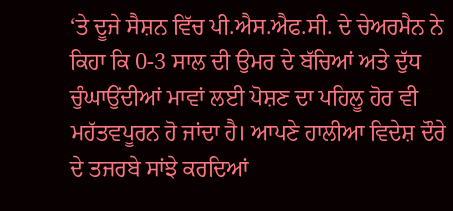‘ਤੇ ਦੂਜੇ ਸੈਸ਼ਨ ਵਿੱਚ ਪੀ.ਐਸ.ਐਫ.ਸੀ. ਦੇ ਚੇਅਰਮੈਨ ਨੇ ਕਿਹਾ ਕਿ 0-3 ਸਾਲ ਦੀ ਉਮਰ ਦੇ ਬੱਚਿਆਂ ਅਤੇ ਦੁੱਧ ਚੁੰਘਾਉਂਦੀਆਂ ਮਾਵਾਂ ਲਈ ਪੋਸ਼ਣ ਦਾ ਪਹਿਲੂ ਹੋਰ ਵੀ ਮਹੱਤਵਪੂਰਨ ਹੋ ਜਾਂਦਾ ਹੈ। ਆਪਣੇ ਹਾਲੀਆ ਵਿਦੇਸ਼ ਦੌਰੇ ਦੇ ਤਜਰਬੇ ਸਾਂਝੇ ਕਰਦਿਆਂ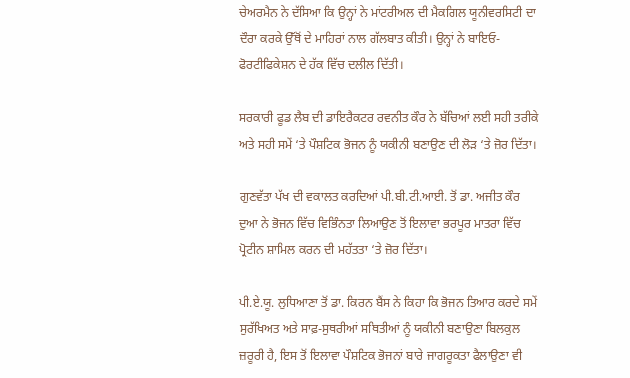ਚੇਅਰਮੈਨ ਨੇ ਦੱਸਿਆ ਕਿ ਉਨ੍ਹਾਂ ਨੇ ਮਾਂਟਰੀਅਲ ਦੀ ਮੈਕਗਿਲ ਯੂਨੀਵਰਸਿਟੀ ਦਾ ਦੌਰਾ ਕਰਕੇ ਉੱਥੋਂ ਦੇ ਮਾਹਿਰਾਂ ਨਾਲ ਗੱਲਬਾਤ ਕੀਤੀ। ਉਨ੍ਹਾਂ ਨੇ ਬਾਇਓ-ਫੋਰਟੀਫਿਕੇਸ਼ਨ ਦੇ ਹੱਕ ਵਿੱਚ ਦਲੀਲ ਦਿੱਤੀ।

ਸਰਕਾਰੀ ਫੂਡ ਲੈਬ ਦੀ ਡਾਇਰੈਕਟਰ ਰਵਨੀਤ ਕੌਰ ਨੇ ਬੱਚਿਆਂ ਲਈ ਸਹੀ ਤਰੀਕੇ ਅਤੇ ਸਹੀ ਸਮੇਂ ‘ਤੇ ਪੌਸ਼ਟਿਕ ਭੋਜਨ ਨੂੰ ਯਕੀਨੀ ਬਣਾਉਣ ਦੀ ਲੋੜ ‘ਤੇ ਜ਼ੋਰ ਦਿੱਤਾ।

ਗੁਣਵੱਤਾ ਪੱਖ ਦੀ ਵਕਾਲਤ ਕਰਦਿਆਂ ਪੀ.ਬੀ.ਟੀ.ਆਈ. ਤੋਂ ਡਾ. ਅਜੀਤ ਕੌਰ ਦੁਆ ਨੇ ਭੋਜਨ ਵਿੱਚ ਵਿਭਿੰਨਤਾ ਲਿਆਉਣ ਤੋਂ ਇਲਾਵਾ ਭਰਪੂਰ ਮਾਤਰਾ ਵਿੱਚ ਪ੍ਰੋਟੀਨ ਸ਼ਾਮਿਲ ਕਰਨ ਦੀ ਮਹੱਤਤਾ ‘ਤੇ ਜ਼ੋਰ ਦਿੱਤਾ।

ਪੀ.ਏ.ਯੂ. ਲੁਧਿਆਣਾ ਤੋਂ ਡਾ. ਕਿਰਨ ਬੈਂਸ ਨੇ ਕਿਹਾ ਕਿ ਭੋਜਨ ਤਿਆਰ ਕਰਦੇ ਸਮੇਂ ਸੁਰੱਖਿਅਤ ਅਤੇ ਸਾਫ਼-ਸੁਥਰੀਆਂ ਸਥਿਤੀਆਂ ਨੂੰ ਯਕੀਨੀ ਬਣਾਉਣਾ ਬਿਲਕੁਲ ਜ਼ਰੂਰੀ ਹੈ, ਇਸ ਤੋਂ ਇਲਾਵਾ ਪੌਸ਼ਟਿਕ ਭੋਜਨਾਂ ਬਾਰੇ ਜਾਗਰੂਕਤਾ ਫੈਲਾਉਣਾ ਵੀ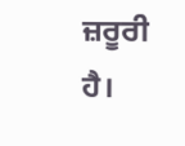ਜ਼ਰੂਰੀ ਹੈ।